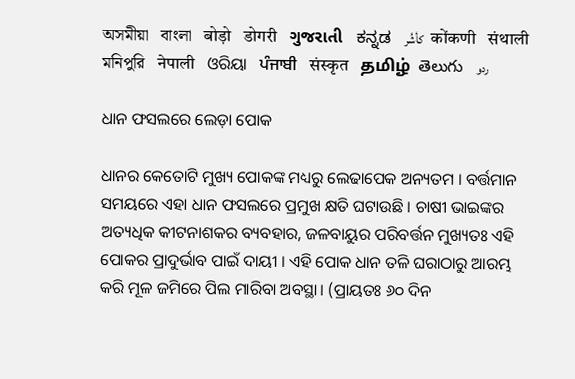অসমীয়া   বাংলা   बोड़ो   डोगरी   ગુજરાતી   ಕನ್ನಡ   كأشُر   कोंकणी   संथाली   মনিপুরি   नेपाली   ଓରିୟା   ਪੰਜਾਬੀ   संस्कृत   தமிழ்  తెలుగు   ردو

ଧାନ ଫସଲରେ ଲେଡ଼ା ପୋକ

ଧାନର କେତୋଟି ମୁଖ୍ୟ ପୋକଙ୍କ ମଧ୍ୟରୁ ଲେଢାପେକ ଅନ୍ୟତମ । ବର୍ତ୍ତମାନ ସମୟରେ ଏହା ଧାନ ଫସଲରେ ପ୍ରମୁଖ କ୍ଷତି ଘଟାଉଛି । ଚାଷୀ ଭାଇଙ୍କର ଅତ୍ୟଧିକ କୀଟନାଶକର ବ୍ୟବହାର, ଜଳବାୟୁର ପରିବର୍ତ୍ତନ ମୁଖ୍ୟତଃ ଏହି ପୋକର ପ୍ରାଦୁର୍ଭାବ ପାଇଁ ଦାୟୀ । ଏହି ପୋକ ଧାନ ତଳି ଘରାଠାରୁ ଆରମ୍ଭ କରି ମୂଳ ଜମିରେ ପିଲ ମାରିବା ଅବସ୍ଥା। (ପ୍ରାୟତଃ ୬୦ ଦିନ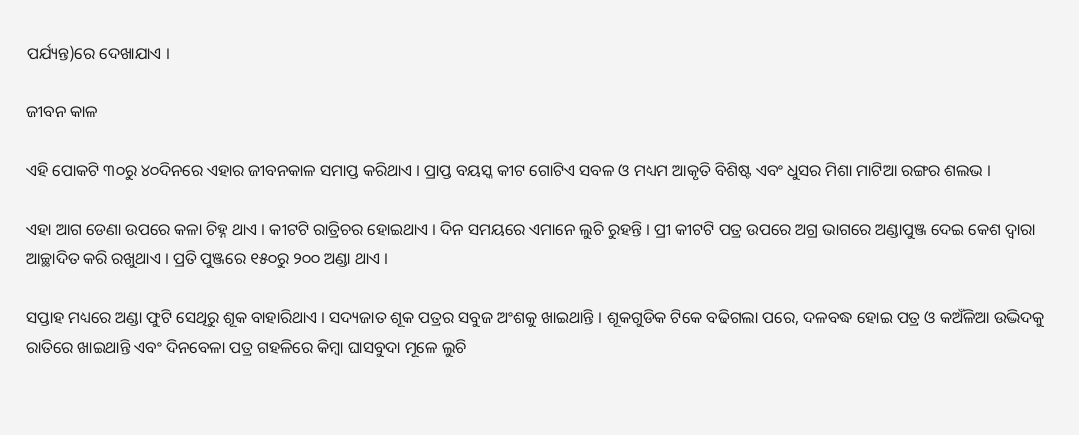ପର୍ଯ୍ୟନ୍ତ)ରେ ଦେଖାଯାଏ ।

ଜୀବନ କାଳ

ଏହି ପୋକଟି ୩୦ରୁ ୪୦ଦିନରେ ଏହାର ଜୀବନକାଳ ସମାପ୍ତ କରିଥାଏ । ପ୍ରାପ୍ତ ବୟସ୍କ କୀଟ ଗୋଟିଏ ସବଳ ଓ ମଧ୍ୟମ ଆକୃତି ବିଶିଷ୍ଟ ଏବଂ ଧୁସର ମିଶା ମାଟିଆ ରଙ୍ଗର ଶଲଭ ।

ଏହା ଆଗ ଡେଣା ଉପରେ କଳା ଚିହ୍ନ ଥାଏ । କୀଟଟି ରାତ୍ରିଚର ହୋଇଥାଏ । ଦିନ ସମୟରେ ଏମାନେ ଲୁଚି ରୁହନ୍ତି । ପ୍ରୀ କୀଟଟି ପତ୍ର ଉପରେ ଅଗ୍ର ଭାଗରେ ଅଣ୍ଡାପୁଞ୍ଜ ଦେଇ କେଶ ଦ୍ଵାରା ଆଚ୍ଛାଦିତ କରି ରଖୁଥାଏ । ପ୍ରତି ପୁଞ୍ଜରେ ୧୫୦ରୁ ୨୦୦ ଅଣ୍ଡା ଥାଏ ।

ସପ୍ତାହ ମଧ୍ୟରେ ଅଣ୍ଡା ଫୁଟି ସେଥିରୁ ଶୂକ ବାହାରିଥାଏ । ସଦ୍ୟଜାତ ଶୂକ ପତ୍ରର ସବୁଜ ଅଂଶକୁ ଖାଇଥାନ୍ତି । ଶୂକଗୁଡିକ ଟିକେ ବଢିଗଲା ପରେ, ଦଳବଦ୍ଧ ହୋଇ ପତ୍ର ଓ କଅଁଳିଆ ଉଦ୍ଭିଦକୁ ରାତିରେ ଖାଇଥାନ୍ତି ଏବଂ ଦିନବେଳା ପତ୍ର ଗହଳିରେ କିମ୍ବା ଘାସବୁଦା ମୂଳେ ଲୁଚି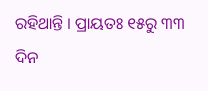ରହିଥାନ୍ତି । ପ୍ରାୟତଃ ୧୫ରୁ ୩୩ ଦିନ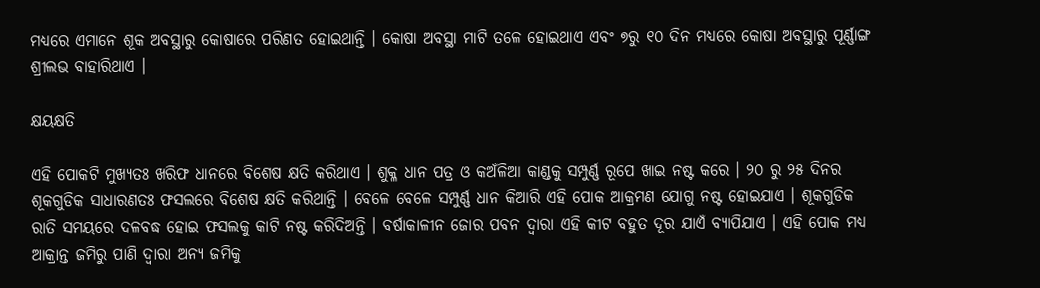ମଧ୍ୟରେ ଏମାନେ ଶୂକ ଅବସ୍ଥାରୁ କୋଷାରେ ପରିଣତ ହୋଇଥାନ୍ତି । କୋଷା ଅବସ୍ଥା ମାଟି ତଳେ ହୋଇଥାଏ ଏବଂ ୭ରୁ ୧୦ ଦିନ ମଧ୍ୟରେ କୋଷା ଅବସ୍ଥାରୁ ପୂର୍ଣ୍ଣାଙ୍ଗ ଶ୍ରୀଲଭ ବାହାରିଥାଏ ।

କ୍ଷୟକ୍ଷତି

ଏହି ପୋକଟି ମୁଖ୍ୟତଃ ଖରିଫ ଧାନରେ ବିଶେଷ କ୍ଷତି କରିଥାଏ । ଶୁକ୍ଳ ଧାନ ପତ୍ର ଓ କଅଁଳିଆ କାଣ୍ଡକୁ ସମ୍ପୁର୍ଣ୍ଣ ରୂପେ ଖାଇ ନଷ୍ଟ କରେ । ୨୦ ରୁ ୨୫ ଦିନର ଶୂକଗୁଡିକ ସାଧାରଣତଃ ଫସଲରେ ବିଶେଷ କ୍ଷତି କରିଥାନ୍ତି । ବେଳେ ବେଳେ ସମ୍ପୁର୍ଣ୍ଣ ଧାନ କିଆରି ଏହି ପୋକ ଆକ୍ରମଣ ଯୋଗୁ ନଷ୍ଟ ହୋଇଯାଏ । ଶୂକଗୁଡିକ ରାତି ସମୟରେ ଦଳବଦ୍ଧ ହୋଇ ଫସଲକୁ କାଟି ନଷ୍ଟ କରିଦିଅନ୍ତି । ବର୍ଷାକାଳୀନ ଜୋର ପବନ ଦ୍ଵାରା ଏହି କୀଟ ବହୁତ ଦୂର ଯାଏଁ ବ୍ୟାପିଯାଏ । ଏହି ପୋକ ମଧ୍ୟ ଆକ୍ରାନ୍ତ ଜମିରୁ ପାଣି ଦ୍ଵାରା ଅନ୍ୟ ଜମିକୁ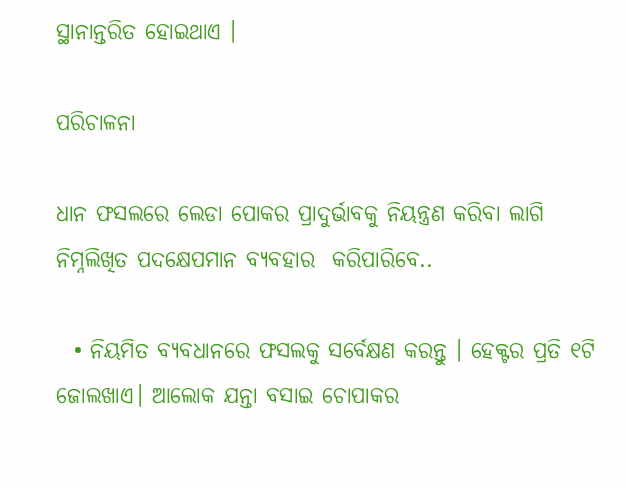ସ୍ଥାନାନ୍ତରିତ ହୋଇଥାଏ ।

ପରିଚାଳନା

ଧାନ ଫସଲରେ ଲେଡା ପୋକର ପ୍ରାଦୁର୍ଭାବକୁ ନିୟନ୍ତ୍ରଣ କରିବା ଲାଗି ନିମ୍ନଲିଖିତ ପଦକ୍ଷେପମାନ ବ୍ୟବହାର  କରିପାରିବେ..

  • ନିୟମିତ ବ୍ୟବଧାନରେ ଫସଲକୁ ସର୍ବେକ୍ଷଣ କରନ୍ତୁ । ହେକ୍ଟର ପ୍ରତି ୧ଟି ଜୋଲଖାଏ। ଆଲୋକ ଯନ୍ତା ବସାଇ ଚୋପାକର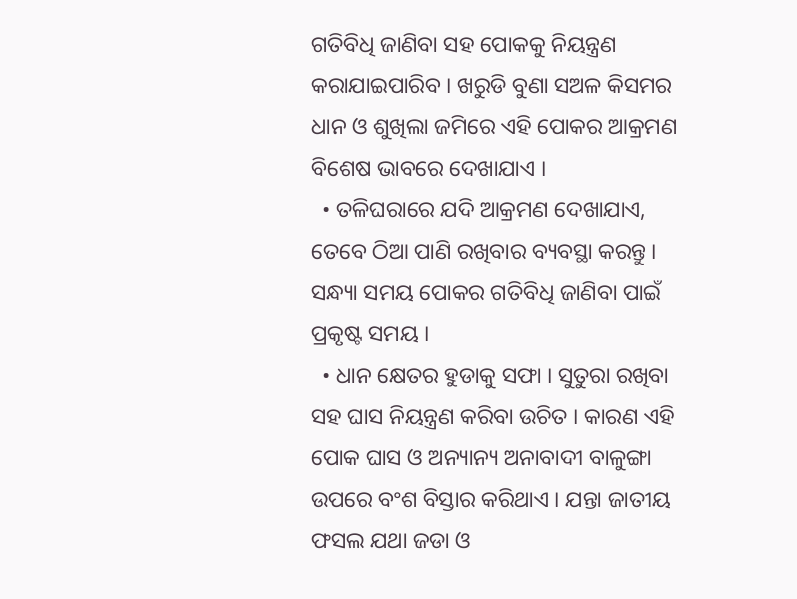ଗତିବିଧି ଜାଣିବା ସହ ପୋକକୁ ନିୟନ୍ତ୍ରଣ କରାଯାଇପାରିବ । ଖରୁଡି ବୁଣା ସଅଳ କିସମର ଧାନ ଓ ଶୁଖିଲା ଜମିରେ ଏହି ପୋକର ଆକ୍ରମଣ ବିଶେଷ ଭାବରେ ଦେଖାଯାଏ ।
  • ତଳିଘରାରେ ଯଦି ଆକ୍ରମଣ ଦେଖାଯାଏ, ତେବେ ଠିଆ ପାଣି ରଖିବାର ବ୍ୟବସ୍ଥା କରନ୍ତୁ । ସନ୍ଧ୍ୟା ସମୟ ପୋକର ଗତିବିଧି ଜାଣିବା ପାଇଁ ପ୍ରକୃଷ୍ଟ ସମୟ ।
  • ଧାନ କ୍ଷେତର ହୁଡାକୁ ସଫା । ସୁତୁରା ରଖିବା ସହ ଘାସ ନିୟନ୍ତ୍ରଣ କରିବା ଉଚିତ । କାରଣ ଏହି ପୋକ ଘାସ ଓ ଅନ୍ୟାନ୍ୟ ଅନାବାଦୀ ବାଳୁଙ୍ଗା ଉପରେ ବଂଶ ବିସ୍ତାର କରିଥାଏ । ଯନ୍ତା ଜାତୀୟ ଫସଲ ଯଥା ଜଡା ଓ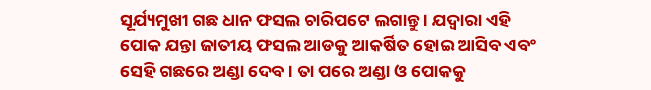ସୂର୍ଯ୍ୟମୁଖୀ ଗଛ ଧାନ ଫସଲ ଚାରିପଟେ ଲଗାନ୍ତୁ । ଯଦ୍ଵାରା ଏହି ପୋକ ଯନ୍ତା ଜାତୀୟ ଫସଲ ଆଡକୁ ଆକର୍ଷିତ ହୋଇ ଆସିବ ଏବଂ ସେହି ଗଛରେ ଅଣ୍ଡା ଦେବ । ତା ପରେ ଅଣ୍ଡା ଓ ପୋକକୁ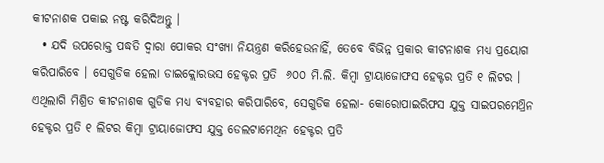କୀଟନାଶକ ପକାଇ ନଷ୍ଟ କରିଦିଅନ୍ତୁ ।
  • ଯଦି ଉପରୋକ୍ତ ପଦ୍ଧତି ଦ୍ଵାରା ପୋକର ସଂଖ୍ୟା ନିୟନ୍ତ୍ରଣ କରିହେଉନାହିଁ, ତେବେ ବିଭିନ୍ନ ପ୍ରକାର କୀଟନାଶକ ମଧ୍ୟ ପ୍ରୟୋଗ କରିପାରିବେ । ସେଗୁଡିକ ହେଲା ଡାଇକ୍ଲୋରଭସ ହେକ୍ଟର ପ୍ରତି  ୬୦୦ ମି.ଲି. କିମ୍ବା ଟ୍ରାୟାଜୋଫସ ହେକ୍ଟର ପ୍ରତି ୧ ଲିଟର । ଏଥିଲାଗି ମିଶ୍ରିତ କୀଟନାଶକ ଗୁଡିକ ମଧ୍ୟ ବ୍ୟବହାର କରିପାରିବେ, ସେଗୁଡିକ ହେଲା- କୋରୋପାଇରିଫସ ଯୁକ୍ତ ସାଇପରମେଥ୍ରିନ ହେକ୍ଟର ପ୍ରତି ୧ ଲିଟର କିମ୍ବା ଟ୍ରାୟାଜୋଫସ ଯୁକ୍ତ ଡେଲଟାମେଥିନ ହେକ୍ଟର ପ୍ରତି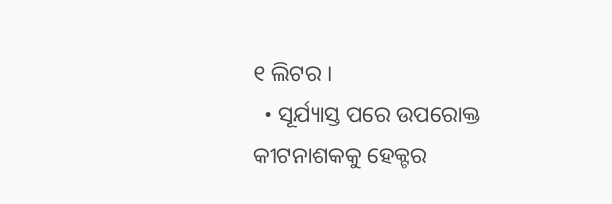୧ ଲିଟର ।
  • ସୂର୍ଯ୍ୟାସ୍ତ ପରେ ଉପରୋକ୍ତ କୀଟନାଶକକୁ ହେକ୍ଟର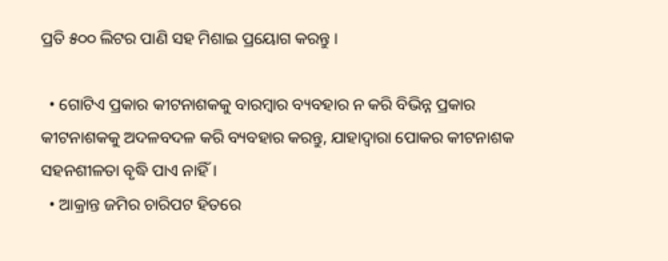ପ୍ରତି ୫୦୦ ଲିଟର ପାଣି ସହ ମିଶାଇ ପ୍ରୟୋଗ କରନ୍ତୁ ।

  • ଗୋଟିଏ ପ୍ରକାର କୀଟନାଶକକୁ ବାରମ୍ବାର ବ୍ୟବହାର ନ କରି ବିଭିନ୍ନ ପ୍ରକାର କୀଟନାଶକକୁ ଅଦଳବଦଳ କରି ବ୍ୟବହାର କରନ୍ତୁ, ଯାହାଦ୍ଵାରା ପୋକର କୀଟନାଶକ ସହନଶୀଳତା ବୃଦ୍ଧି ପାଏ ନାହିଁ।
  • ଆକ୍ରାନ୍ତ ଜମିର ଚାରିପଟ ହିତରେ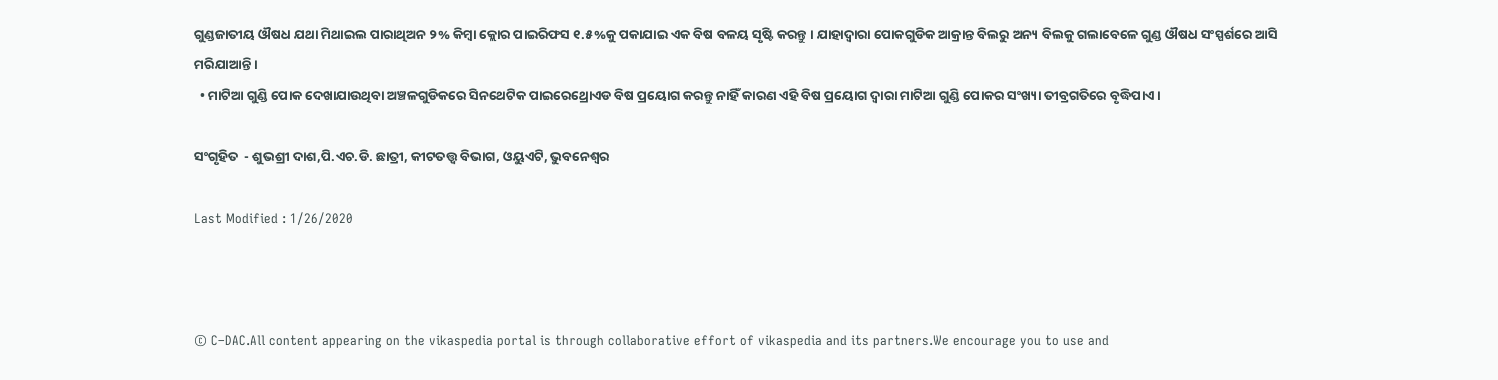ଗୁଣ୍ଡଜାତୀୟ ଔଷଧ ଯଥା ମିଥାଇଲ ପାରାଥିଅନ ୨% କିମ୍ବା କ୍ଲୋର ପାଇରିଫସ ୧.୫%କୁ ପକାଯାଇ ଏକ ବିଷ ବଳୟ ସୃଷ୍ଟି କରନ୍ତୁ । ଯାହାଦ୍ଵାରା ପୋକଗୁଡିକ ଆକ୍ରାନ୍ତ ବିଲରୁ ଅନ୍ୟ ବିଲକୁ ଗଲାବେଳେ ଗୁଣ୍ଡ ଔଷଧ ସଂସ୍ପର୍ଶରେ ଆସି ମରିଯାଆନ୍ତି ।
  • ମାଟିଆ ଗୁଣ୍ଡି ପୋକ ଦେଖାଯାଉଥିବା ଅଞ୍ଚଳଗୁଡିକରେ ସିନଥେଟିକ ପାଇରେଥ୍ରୋଏଡ ବିଷ ପ୍ରୟୋଗ କରନ୍ତୁ ନାହିଁ କାରଣ ଏହି ବିଷ ପ୍ରୟୋଗ ଦ୍ଵାରା ମାଟିଆ ଗୁଣ୍ଡି ପୋକର ସଂଖ୍ୟା ତୀବ୍ରଗତିରେ ବୃଦ୍ଧିପାଏ ।

ସଂଗୃହିତ  - ଶୁଭଶ୍ରୀ ଦାଶ,ପି.ଏଚ.ଡି. ଛାତ୍ରୀ, କୀଟତତ୍ତ୍ଵ ବିଭାଗ, ଓୟୁଏଟି, ଭୁବନେଶ୍ଵର

Last Modified : 1/26/2020



© C–DAC.All content appearing on the vikaspedia portal is through collaborative effort of vikaspedia and its partners.We encourage you to use and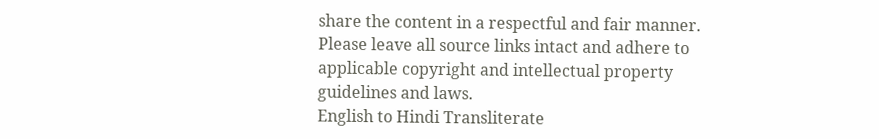share the content in a respectful and fair manner. Please leave all source links intact and adhere to applicable copyright and intellectual property guidelines and laws.
English to Hindi Transliterate